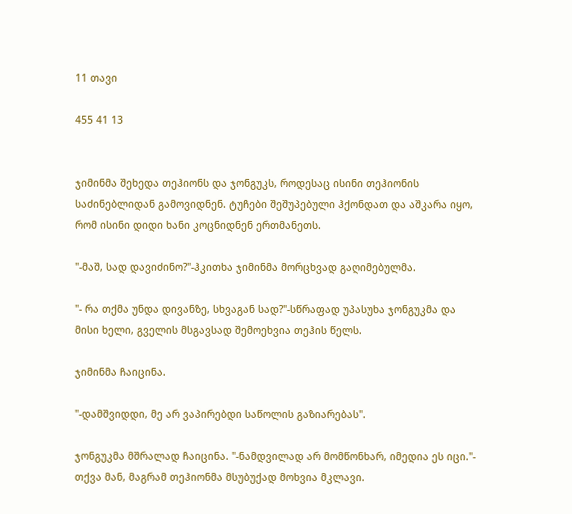11 თავი

455 41 13


ჯიმინმა შეხედა თეჰიონს და ჯონგუკს, როდესაც ისინი თეჰიონის საძინებლიდან გამოვიდნენ. ტუჩები შეშუპებული ჰქონდათ და აშკარა იყო, რომ ისინი დიდი ხანი კოცნიდნენ ერთმანეთს.

"-მაშ, სად დავიძინო?"-ჰკითხა ჯიმინმა მორცხვად გაღიმებულმა.

"- რა თქმა უნდა დივანზე, სხვაგან სად?"-სწრაფად უპასუხა ჯონგუკმა და მისი ხელი, გველის მსგავსად შემოეხვია თეჰის წელს.

ჯიმინმა ჩაიცინა.

"-დამშვიდდი, მე არ ვაპირებდი საწოლის გაზიარებას".

ჯონგუკმა მშრალად ჩაიცინა. "-ნამდვილად არ მომწონხარ, იმედია ეს იცი."- თქვა მან, მაგრამ თეჰიონმა მსუბუქად მოხვია მკლავი.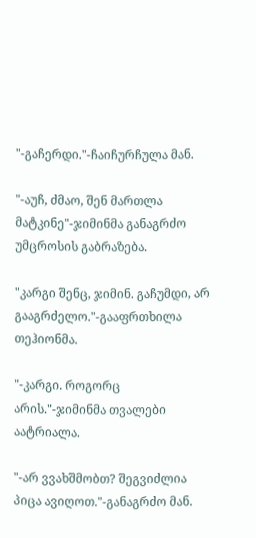"-გაჩერდი."-ჩაიჩურჩულა მან.

"-აუჩ, ძმაო, შენ მართლა მატკინე"-ჯიმინმა განაგრძო უმცროსის გაბრაზება.

"კარგი შენც, ჯიმინ. გაჩუმდი, არ გააგრძელო."-გააფრთხილა თეჰიონმა.

"-კარგი. როგორც არის."-ჯიმინმა თვალები აატრიალა.

"-არ ვვახშმობთ? შეგვიძლია პიცა ავიღოთ."-განაგრძო მან.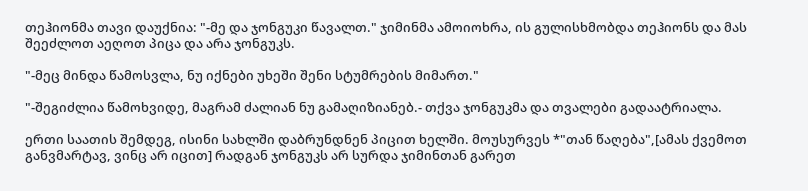თეჰიონმა თავი დაუქნია: "-მე და ჯონგუკი წავალთ." ჯიმინმა ამოიოხრა, ის გულისხმობდა თეჰიონს და მას შეეძლოთ აეღოთ პიცა და არა ჯონგუკს.

"-მეც მინდა წამოსვლა, ნუ იქნები უხეში შენი სტუმრების მიმართ."

"-შეგიძლია წამოხვიდე, მაგრამ ძალიან ნუ გამაღიზიანებ.- თქვა ჯონგუკმა და თვალები გადაატრიალა.

ერთი საათის შემდეგ, ისინი სახლში დაბრუნდნენ პიცით ხელში. მოუსურვეს *"თან წაღება",[ამას ქვემოთ განვმარტავ, ვინც არ იცით] რადგან ჯონგუკს არ სურდა ჯიმინთან გარეთ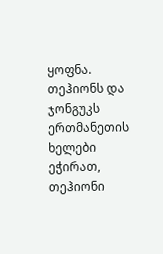ყოფნა. თეჰიონს და ჯონგუკს ერთმანეთის ხელები ეჭირათ, თეჰიონი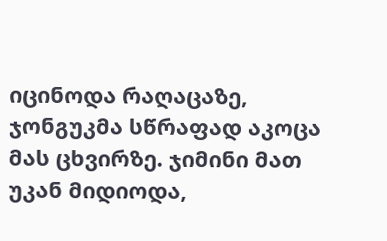იცინოდა რაღაცაზე, ჯონგუკმა სწრაფად აკოცა მას ცხვირზე. ჯიმინი მათ უკან მიდიოდა,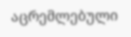აცრემლებული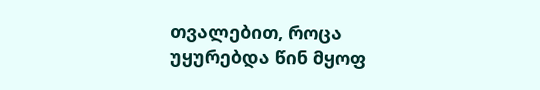თვალებით, როცა უყურებდა წინ მყოფ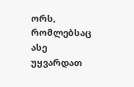ორს, რომლებსაც ასე უყვარდათ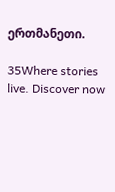ერთმანეთი.

35Where stories live. Discover now